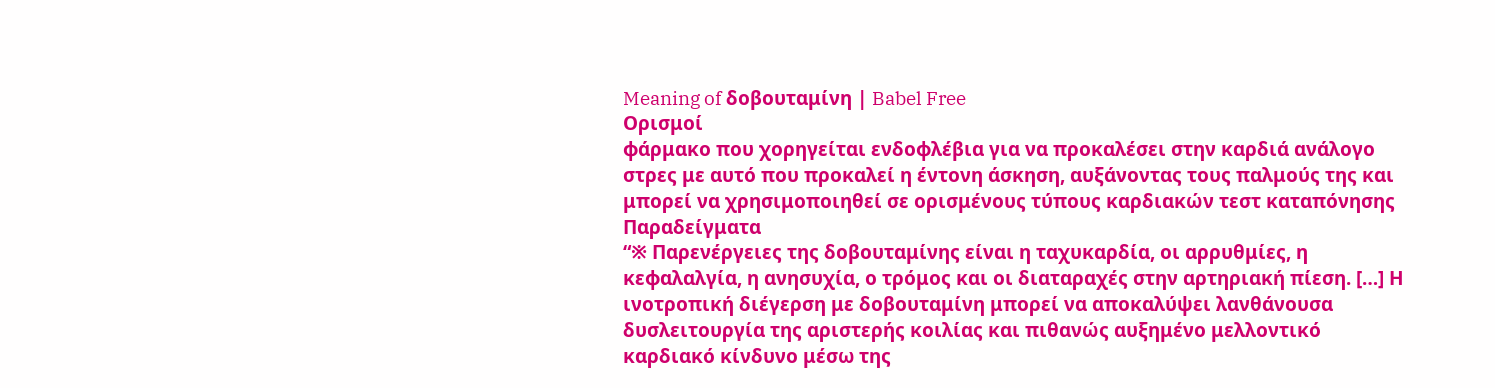Meaning of δοβουταμίνη | Babel Free
Ορισμοί
φάρμακο που χορηγείται ενδοφλέβια για να προκαλέσει στην καρδιά ανάλογο στρες με αυτό που προκαλεί η έντονη άσκηση, αυξάνοντας τους παλμούς της και μπορεί να χρησιμοποιηθεί σε ορισμένους τύπους καρδιακών τεστ καταπόνησης
Παραδείγματα
“※ Παρενέργειες της δοβουταμίνης είναι η ταχυκαρδία, οι αρρυθμίες, η κεφαλαλγία, η ανησυχία, ο τρόμος και οι διαταραχές στην αρτηριακή πίεση. […] Η ινοτροπική διέγερση με δοβουταμίνη μπορεί να αποκαλύψει λανθάνουσα δυσλειτουργία της αριστερής κοιλίας και πιθανώς αυξημένο μελλοντικό καρδιακό κίνδυνο μέσω της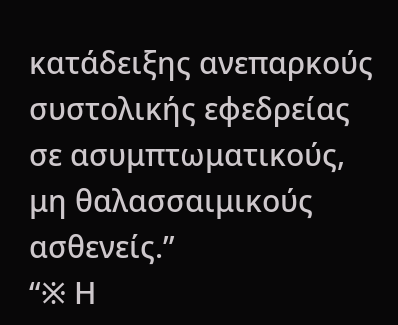κατάδειξης ανεπαρκούς συστολικής εφεδρείας σε ασυμπτωματικούς, μη θαλασσαιμικούς ασθενείς.”
“※ Η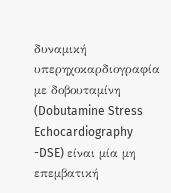δυναμική υπερηχοκαρδιογραφία με δοβουταμίνη (Dobutamine Stress Echocardiography -DSE) είναι μία μη επεμβατική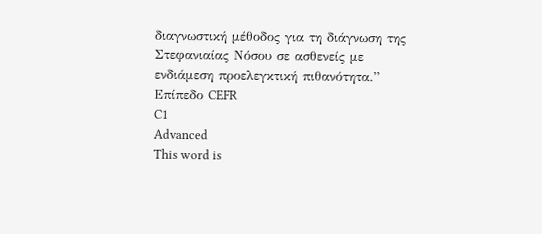διαγνωστική μέθοδος για τη διάγνωση της Στεφανιαίας Νόσου σε ασθενείς με ενδιάμεση προελεγκτική πιθανότητα.”
Επίπεδο CEFR
C1
Advanced
This word is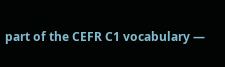part of the CEFR C1 vocabulary —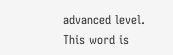advanced level.
This word is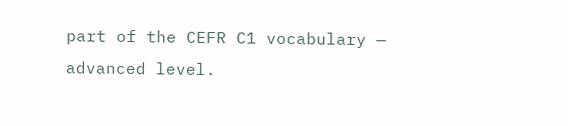part of the CEFR C1 vocabulary — advanced level.